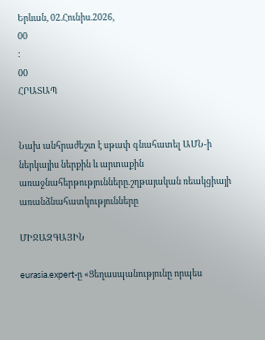Երևան, 02.Հունիս.2026,
00
:
00
ՀՐԱՏԱՊ


Նախ անհրաժեշտ է սթափ գնահատել ԱՄՆ-ի ներկայիս ներքին և արտաքին առաջնահերթությունները.շղթայական ռեակցիայի առանձնահատկությունները

ՄԻՋԱԶԳԱՅԻՆ

eurasia.expert-ը «Ցեղասպանությունը որպես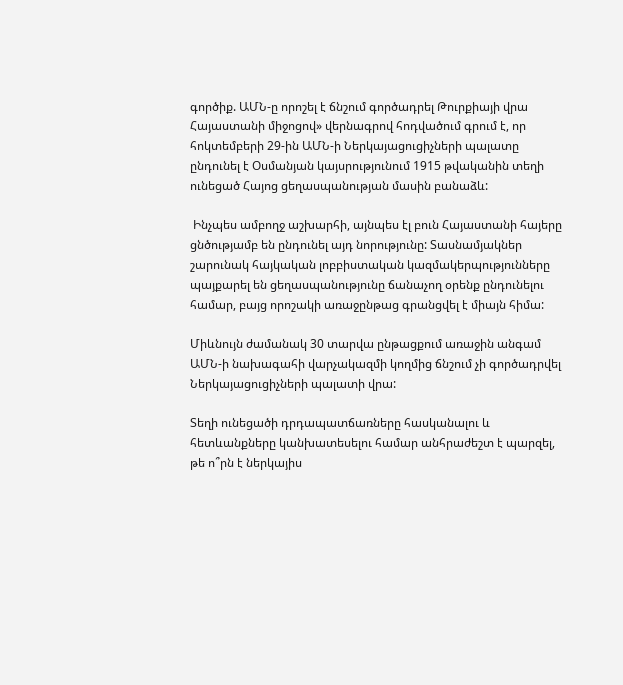գործիք. ԱՄՆ-ը որոշել է ճնշում գործադրել Թուրքիայի վրա Հայաստանի միջոցով» վերնագրով հոդվածում գրում է, որ հոկտեմբերի 29-ին ԱՄՆ-ի Ներկայացուցիչների պալատը ընդունել է Օսմանյան կայսրությունում 1915 թվականին տեղի ունեցած Հայոց ցեղասպանության մասին բանաձև:

 Ինչպես ամբողջ աշխարհի, այնպես էլ բուն Հայաստանի հայերը ցնծությամբ են ընդունել այդ նորությունը: Տասնամյակներ շարունակ հայկական լոբբիստական կազմակերպությունները պայքարել են ցեղասպանությունը ճանաչող օրենք ընդունելու համար, բայց որոշակի առաջընթաց գրանցվել է միայն հիմա:

Միևնույն ժամանակ 30 տարվա ընթացքում առաջին անգամ ԱՄՆ-ի նախագահի վարչակազմի կողմից ճնշում չի գործադրվել Ներկայացուցիչների պալատի վրա:

Տեղի ունեցածի դրդապատճառները հասկանալու և հետևանքները կանխատեսելու համար անհրաժեշտ է պարզել, թե ո՞րն է ներկայիս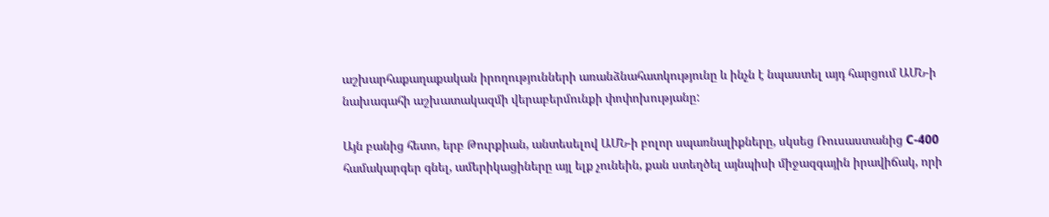աշխարհաքաղաքական իրողությունների առանձնահատկությունը և ինչն է նպաստել այդ հարցում ԱՄՆ-ի նախագահի աշխատակազմի վերաբերմունքի փոփոխությանը:

Այն բանից հետո, երբ Թուրքիան, անտեսելով ԱՄՆ-ի բոլոր սպառնալիքները, սկսեց Ռուսաստանից С-400 համակարգեր գնել, ամերիկացիները այլ ելք չունեին, քան ստեղծել այնպիսի միջազգային իրավիճակ, որի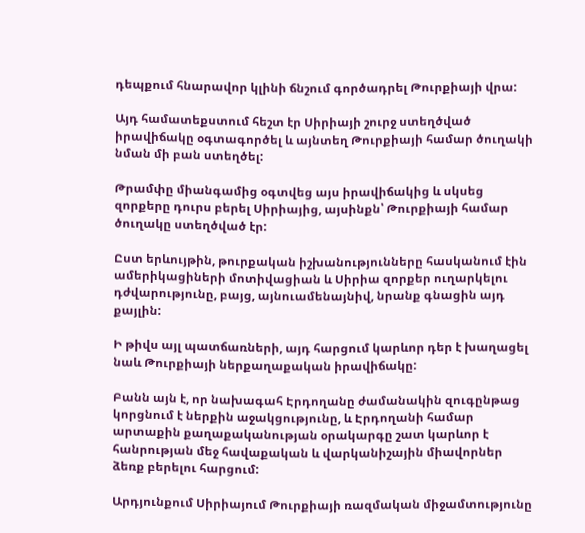դեպքում հնարավոր կլինի ճնշում գործադրել Թուրքիայի վրա:

Այդ համատեքստում հեշտ էր Սիրիայի շուրջ ստեղծված իրավիճակը օգտագործել և այնտեղ Թուրքիայի համար ծուղակի նման մի բան ստեղծել:

Թրամփը միանգամից օգտվեց այս իրավիճակից և սկսեց զորքերը դուրս բերել Սիրիայից, այսինքն՝ Թուրքիայի համար ծուղակը ստեղծված էր:

Ըստ երևույթին, թուրքական իշխանությունները հասկանում էին ամերիկացիների մոտիվացիան և Սիրիա զորքեր ուղարկելու դժվարությունը, բայց, այնուամենայնիվ, նրանք գնացին այդ քայլին:

Ի թիվս այլ պատճառների, այդ հարցում կարևոր դեր է խաղացել նաև Թուրքիայի ներքաղաքական իրավիճակը:

Բանն այն է, որ նախագահ Էրդողանը ժամանակին զուգընթաց կորցնում է ներքին աջակցությունը, և Էրդողանի համար արտաքին քաղաքականության օրակարգը շատ կարևոր է հանրության մեջ հավաքական և վարկանիշային միավորներ ձեռք բերելու հարցում:

Արդյունքում Սիրիայում Թուրքիայի ռազմական միջամտությունը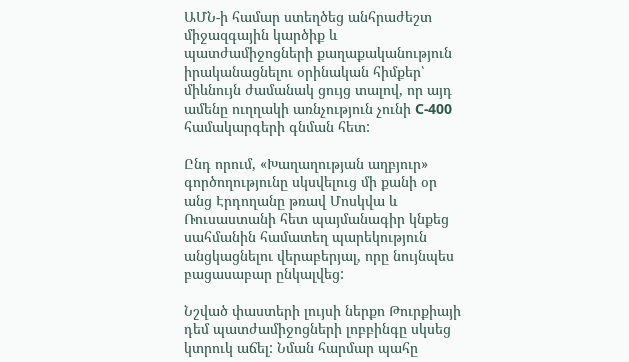ԱՄՆ-ի համար ստեղծեց անհրաժեշտ միջազգային կարծիք և պատժամիջոցների քաղաքականություն իրականացնելու օրինական հիմքեր՝ միևնույն ժամանակ ցույց տալով, որ այդ ամենը ուղղակի առնչություն չունի С-400 համակարգերի գնման հետ:

Ընդ որում, «Խաղաղության աղբյուր» գործողությունը սկսվելուց մի քանի օր անց Էրդողանը թռավ Մոսկվա և Ռուսաստանի հետ պայմանագիր կնքեց սահմանին համատեղ պարեկություն անցկացնելու վերաբերյալ, որը նույնպես բացասաբար ընկալվեց:

Նշված փաստերի լույսի ներքո Թուրքիայի դեմ պատժամիջոցների լոբբինգը սկսեց կտրուկ աճել: Նման հարմար պահը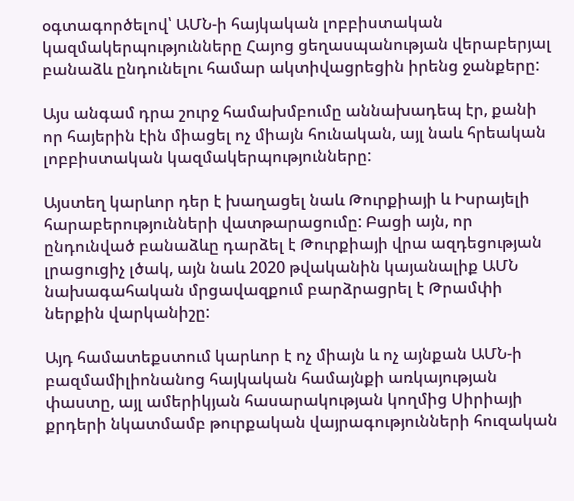օգտագործելով՝ ԱՄՆ-ի հայկական լոբբիստական կազմակերպությունները Հայոց ցեղասպանության վերաբերյալ բանաձև ընդունելու համար ակտիվացրեցին իրենց ջանքերը:

Այս անգամ դրա շուրջ համախմբումը աննախադեպ էր, քանի որ հայերին էին միացել ոչ միայն հունական, այլ նաև հրեական լոբբիստական կազմակերպությունները:

Այստեղ կարևոր դեր է խաղացել նաև Թուրքիայի և Իսրայելի հարաբերությունների վատթարացումը: Բացի այն, որ ընդունված բանաձևը դարձել է Թուրքիայի վրա ազդեցության լրացուցիչ լծակ, այն նաև 2020 թվականին կայանալիք ԱՄՆ նախագահական մրցավազքում բարձրացրել է Թրամփի ներքին վարկանիշը:

Այդ համատեքստում կարևոր է ոչ միայն և ոչ այնքան ԱՄՆ-ի բազմամիլիոնանոց հայկական համայնքի առկայության փաստը, այլ ամերիկյան հասարակության կողմից Սիրիայի քրդերի նկատմամբ թուրքական վայրագությունների հուզական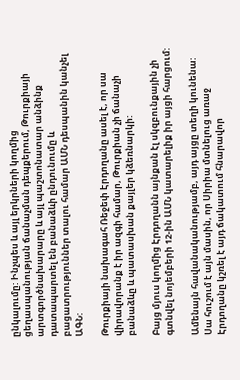ընկալումը: Ինչպես և այլ երկրների կողմից ցեղասպանության ճանաչման դեպքերում, Թուրքիայի արտգործնախարարը և այլ պաշտոնատար անձինք դատապարտել են բանաձևի ընդունումը և բացատրություններ տալու համար ԱՄՆ դեսպանին կանչել ԱԳՆ:

Թուրքիայի նախագահ Ռեջեփ Էրդողանը ասել է, որ սա վիրավորանք է իր ազգի համար, Թուրքիան չի ճանաչի բանաձևը և պատասխան քայլեր կձեռնարկի:

Բայց մյուս կողմից Էրդողանն այնքան էլ սկզբունքային չի գտնվել նոյեմբերի 12-ին ԱՄՆ կատարելիք իր այցի հարցում:

Ամենայն հավանականությամբ, այդ այցը տեղի կունենա: Սա հուշում է այն մասին, որ Սիրիա մտնելուց առաջ Էրդողանը կշռել է այդ ճակատում հնարավոր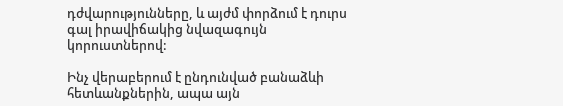դժվարությունները, և այժմ փորձում է դուրս գալ իրավիճակից նվազագույն կորուստներով:

Ինչ վերաբերում է ընդունված բանաձևի հետևանքներին, ապա այն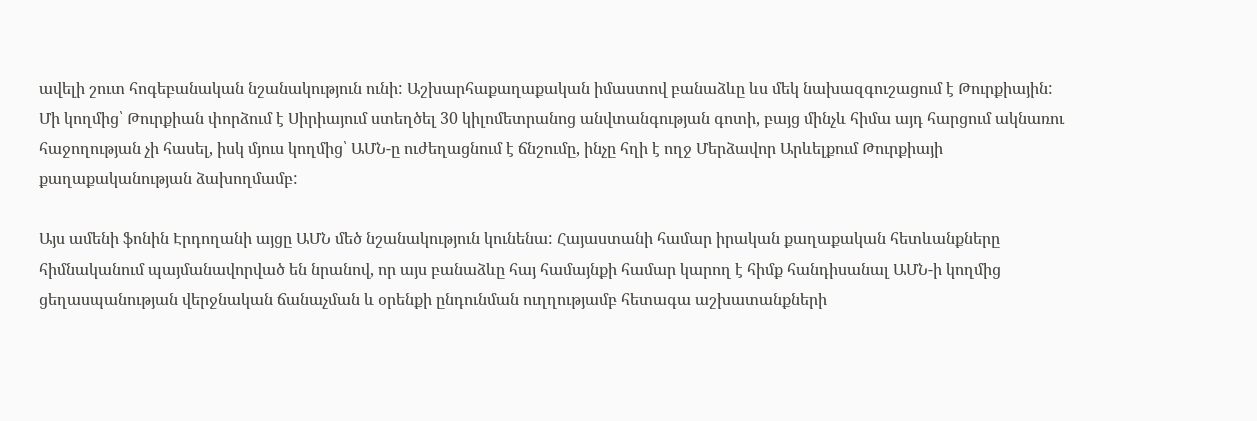ավելի շուտ հոգեբանական նշանակություն ունի: Աշխարհաքաղաքական իմաստով բանաձևը ևս մեկ նախազգուշացում է Թուրքիային: Մի կողմից՝ Թուրքիան փորձում է Սիրիայում ստեղծել 30 կիլոմետրանոց անվտանգության գոտի, բայց մինչև հիմա այդ հարցում ակնառու հաջողության չի հասել, իսկ մյուս կողմից՝ ԱՄՆ-ը ուժեղացնում է ճնշումը, ինչը հղի է ողջ Մերձավոր Արևելքում Թուրքիայի քաղաքականության ձախողմամբ:

Այս ամենի ֆոնին Էրդողանի այցը ԱՄՆ մեծ նշանակություն կունենա: Հայաստանի համար իրական քաղաքական հետևանքները հիմնականում պայմանավորված են նրանով, որ այս բանաձևը հայ համայնքի համար կարող է հիմք հանդիսանալ ԱՄՆ-ի կողմից ցեղասպանության վերջնական ճանաչման և օրենքի ընդունման ուղղությամբ հետագա աշխատանքների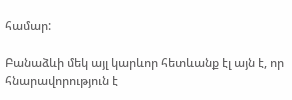համար:

Բանաձևի մեկ այլ կարևոր հետևանք էլ այն է, որ հնարավորություն է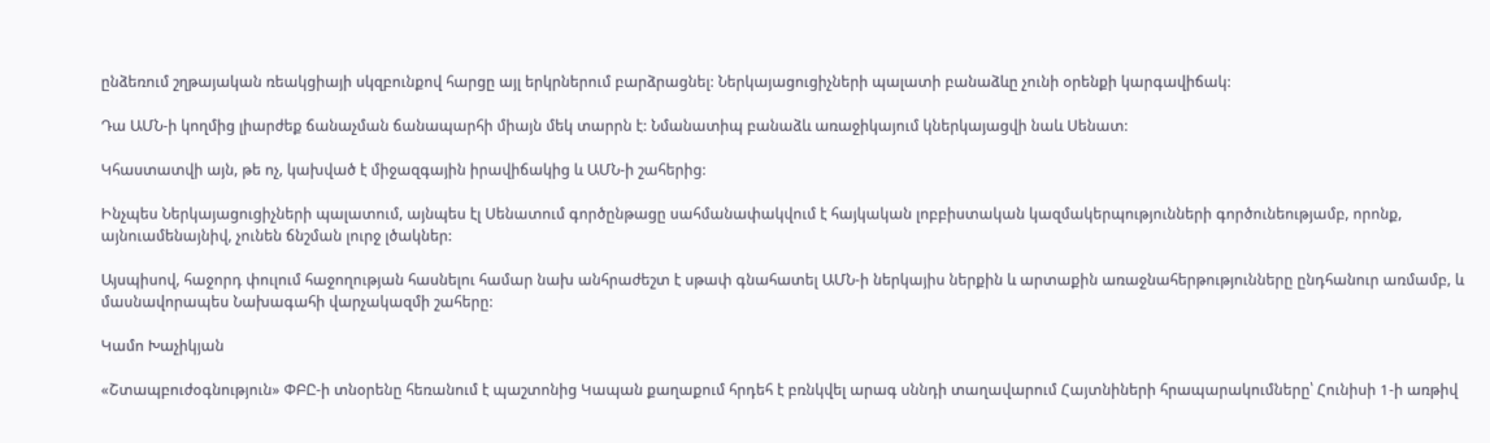ընձեռում շղթայական ռեակցիայի սկզբունքով հարցը այլ երկրներում բարձրացնել: Ներկայացուցիչների պալատի բանաձևը չունի օրենքի կարգավիճակ:

Դա ԱՄՆ-ի կողմից լիարժեք ճանաչման ճանապարհի միայն մեկ տարրն է: Նմանատիպ բանաձև առաջիկայում կներկայացվի նաև Սենատ:

Կհաստատվի այն, թե ոչ, կախված է միջազգային իրավիճակից և ԱՄՆ-ի շահերից:

Ինչպես Ներկայացուցիչների պալատում, այնպես էլ Սենատում գործընթացը սահմանափակվում է հայկական լոբբիստական կազմակերպությունների գործունեությամբ, որոնք, այնուամենայնիվ, չունեն ճնշման լուրջ լծակներ:

Այսպիսով, հաջորդ փուլում հաջողության հասնելու համար նախ անհրաժեշտ է սթափ գնահատել ԱՄՆ-ի ներկայիս ներքին և արտաքին առաջնահերթությունները ընդհանուր առմամբ, և մասնավորապես Նախագահի վարչակազմի շահերը:

Կամո Խաչիկյան

«Շտապբուժօգնություն» ՓԲԸ-ի տնօրենը հեռանում է պաշտոնից Կապան քաղաքում հրդեհ է բռնկվել արագ սննդի տաղավարում Հայտնիների հրապարակումները՝ Հունիսի 1-ի առթիվ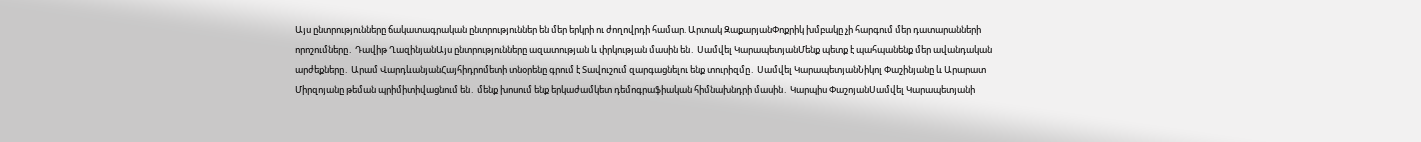Այս ընտրությունները ճակատագրական ընտրություններ են մեր երկրի ու ժողովրդի համար. Արտակ ԶաքարյանՓոքրիկ խմբակը չի հարգում մեր դատարանների որոշումները․ Դավիթ ՂազինյանԱյս ընտրությունները ազատության և փրկության մասին են․ Սամվել ԿարապետյանՄենք պետք է պահպանենք մեր ավանդական արժեքները․ Արամ ՎարդևանյանՀայհիդրոմետի տնօրենը գրում է Տավուշում զարգացնելու ենք տուրիզմը․ Սամվել ԿարապետյանՆիկոլ Փաշինյանը և Արարատ Միրզոյանը թեման պրիմիտիվացնում են․ մենք խոսում ենք երկաժամկետ դեմոգրաֆիական հիմնախնդրի մասին․ Կարպիս ՓաշոյանՍամվել Կարապետյանի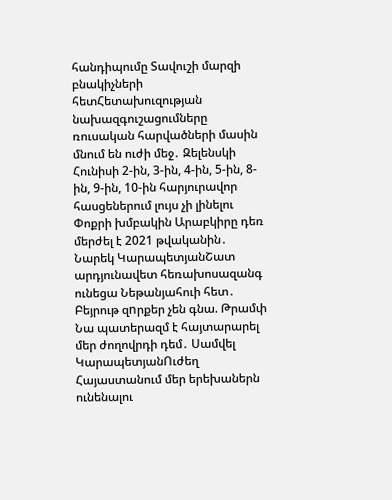հանդիպումը Տավուշի մարզի բնակիչների հետՀետախուզության նախազգուշացումները ռուսական հարվածների մասին մնում են ուժի մեջ․ Զելենսկի Հունիսի 2-ին, 3-ին, 4-ին, 5-ին, 8-ին, 9-ին, 10-ին հարյուրավոր հասցեներում լույս չի լինելու Փոքրի խմբակին Արաբկիրը դեռ մերժել է 2021 թվականին․ Նարեկ ԿարապետյանՇատ արդյունավետ հեռախոսազանգ ունեցա Նեթանյահուի հետ․ Բեյրութ զnրքեր չեն գնա. Թրամփ Նա պատերազմ է հայտարարել մեր ժողովրդի դեմ․ Սամվել ԿարապետյանՈւժեղ Հայաստանում մեր երեխաներն ունենալու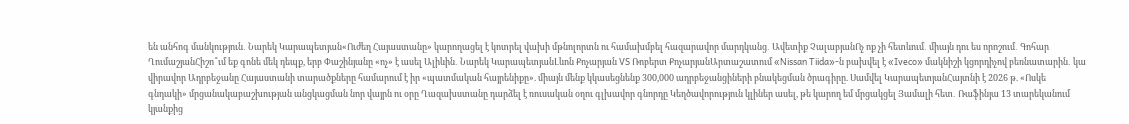են անհոգ մանկություն․ Նարեկ Կարապետյան«Ուժեղ Հայաստանը» կարողացել է կոտրել վախի մթնոլորտն ու համախմբել հազարավոր մարդկանց․ Ավետիք ՉալաբյանՈչ ոք չի հետևում․ միայն դու ես որոշում․ Գոհար ՂումաշյանՀիշո՞ւմ եք գոնե մեկ դեպք, երբ Փաշինյանը «ոչ» է ասել Ալիևին․ Նարեկ ԿարապետյանԼևոն Քոչարյան VS Ռոբերտ ՔոչարյանԱրտաշատում «Nissan Tiida»-ն բախվել է «Iveco» մակնիշի կցորդիչով բեռնատարին․ կա վիրավոր Ադրբեջանը Հայաստանի տարածքները համարում է իր «պատմական հայրենիքը». միայն մենք կկասեցնենք 300,000 ադրբեջանցիների բնակեցման ծրագիրը. Սամվել ԿարապետյանՀայտնի է 2026 թ. «Ոսկե գնդակի» մրցանակաբաշխության անցկացման նոր վայրն ու օրը Ղազախստանը դարձել է ռուսական օղու գլխավոր գնորդը Կեղծավորություն կլիներ ասել, թե կարող եմ մրցակցել Յամալի հետ․ Ռաֆինյա 13 տարեկանում կյանքից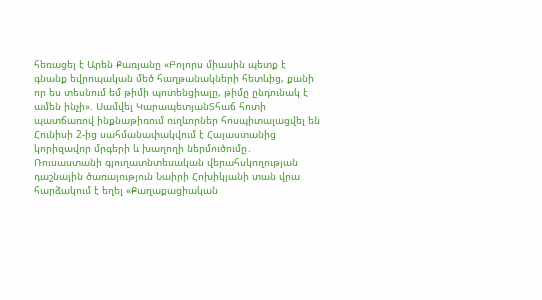հեռացել է Արեն Քառյանը «Բոլորս միասին պետք է գնանք եվրոպական մեծ հաղթանակների հետևից, քանի որ ես տեսնում եմ թիմի պոտենցիալը, թիմը ընդունակ է ամեն ինչի». Սամվել ԿարապետյանՏհաճ հոտի պատճառով ինքնաթիռում ուղևորներ հոսպիտալացվել են Հունիսի 2-ից սահմանափակվում է Հայաստանից կորիզավոր մրգերի և խաղողի ներմուծումը․ Ռուսաստանի գյուղատնտեսական վերահսկողության դաշնային ծառայություն Նաիրի Հոխիկյանի տան վրա հարձակում է եղել «Քաղաքացիական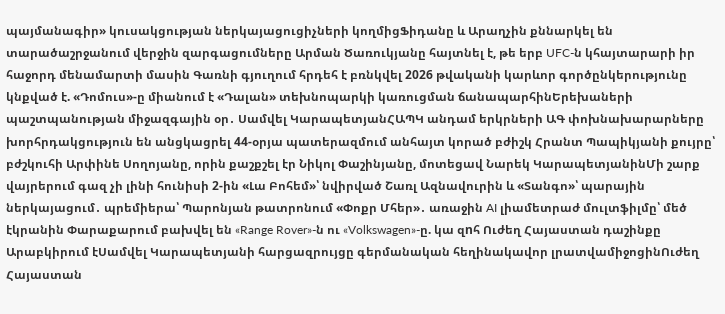պայմանագիր» կուսակցության ներկայացուցիչների կողմիցՖիդանը և Արաղչին քննարկել են տարածաշրջանում վերջին զարգացումները Արման Ծառուկյանը հայտնել է, թե երբ UFC-ն կհայտարարի իր հաջորդ մենամարտի մասին Գառնի գյուղում հրդեհ է բռնկվել 2026 թվականի կարևոր գործընկերությունը կնքված է. «Դոմուս»-ը միանում է «Դալան» տեխնոպարկի կառուցման ճանապարհինԵրեխաների պաշտպանության միջազգային օր․ Սամվել ԿարապետյանՀԱՊԿ անդամ երկրների ԱԳ փոխնախարարները խորհրդակցություն են անցկացրել 44-օրյա պատերազմում անհայտ կորած բժիշկ Հրանտ Պապիկյանի քույրը՝ բժշկուհի Արփինե Սողոյանը, որին քաշքշել էր Նիկոլ Փաշինյանը, մոտեցավ Նարեկ ԿարապետյանինՄի շարք վայրերում գազ չի լինի հունիսի 2-ին «Լա Բոհեմ»՝ նվիրված Շառլ Ազնավուրին և «Տանգո»՝ պարային ներկայացում․ պրեմիերա՝ Պարոնյան թատրոնում «Փոքր Մհեր»․ առաջին AI լիամետրաժ մուլտֆիլմը՝ մեծ էկրանին Փարաքարում բախվել են «Range Rover»-ն ու «Volkswagen»-ը. կա զnհ Ուժեղ Հայաստան դաշինքը Արաբկիրում էՍամվել Կարապետյանի հարցազրույցը գերմանական հեղինակավոր լրատվամիջոցինՈւժեղ Հայաստան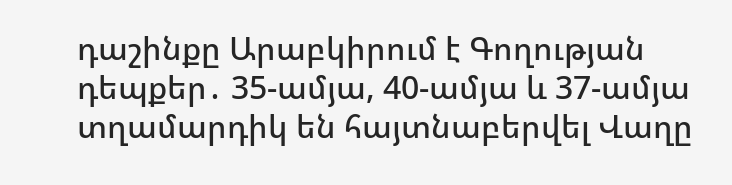դաշինքը Արաբկիրում է Գողության դեպքեր․ 35-ամյա, 40-ամյա և 37-ամյա տղամարդիկ են հայտնաբերվել Վաղը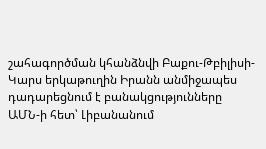շահագործման կհանձնվի Բաքու-Թբիլիսի-Կարս երկաթուղին Իրանն անմիջապես դադարեցնում է բանակցությունները ԱՄՆ-ի հետ՝ Լիբանանում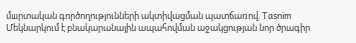մшրտական գործողությունների ակտիվացման պատճառով. Tasnim Մեկնարկում է բնակարանային ապահովման աջակցության նոր ծրագիր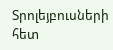Տրոլեյբուսների հետ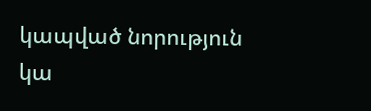կապված նորություն կա